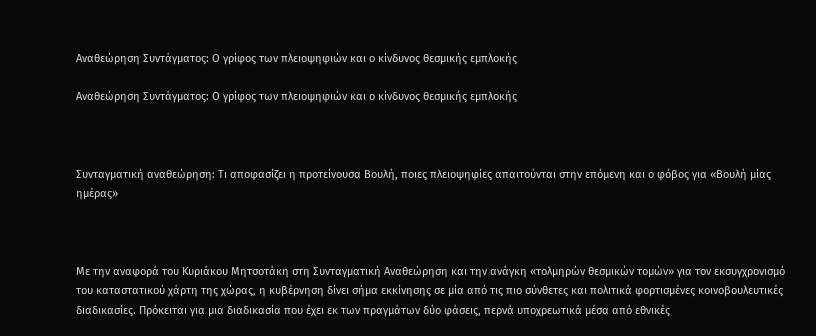Αναθεώρηση Συντάγματος: Ο γρίφος των πλειοψηφιών και ο κίνδυνος θεσμικής εμπλοκής

Αναθεώρηση Συντάγματος: Ο γρίφος των πλειοψηφιών και ο κίνδυνος θεσμικής εμπλοκής



Συνταγματική αναθεώρηση: Τι αποφασίζει η προτείνουσα Βουλή, ποιες πλειοψηφίες απαιτούνται στην επόμενη και ο φόβος για «Βουλή μίας ημέρας»



Με την αναφορά του Κυριάκου Μητσοτάκη στη Συνταγματική Αναθεώρηση και την ανάγκη «τολμηρών θεσμικών τομών» για τον εκσυγχρονισμό του καταστατικού χάρτη της χώρας, η κυβέρνηση δίνει σήμα εκκίνησης σε μία από τις πιο σύνθετες και πολιτικά φορτισμένες κοινοβουλευτικές διαδικασίες. Πρόκειται για μια διαδικασία που έχει εκ των πραγμάτων δύο φάσεις, περνά υποχρεωτικά μέσα από εθνικές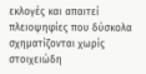εκλογές και απαιτεί πλειοψηφίες που δύσκολα σχηματίζονται χωρίς στοιχειώδη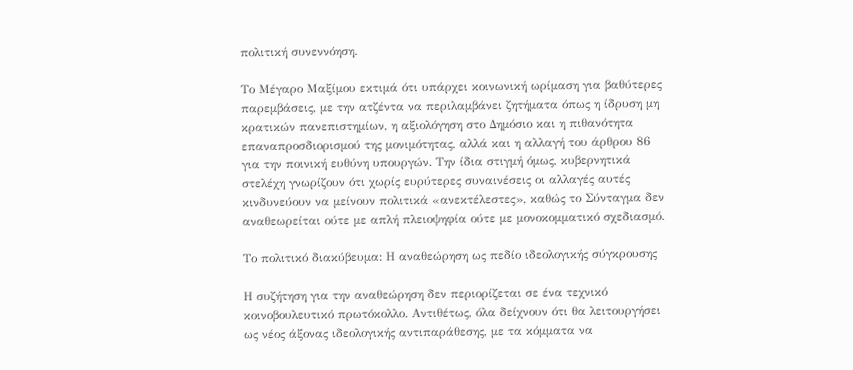πολιτική συνεννόηση.

Το Μέγαρο Μαξίμου εκτιμά ότι υπάρχει κοινωνική ωρίμαση για βαθύτερες παρεμβάσεις, με την ατζέντα να περιλαμβάνει ζητήματα όπως η ίδρυση μη κρατικών πανεπιστημίων, η αξιολόγηση στο Δημόσιο και η πιθανότητα επαναπροσδιορισμού της μονιμότητας, αλλά και η αλλαγή του άρθρου 86 για την ποινική ευθύνη υπουργών. Την ίδια στιγμή όμως, κυβερνητικά στελέχη γνωρίζουν ότι χωρίς ευρύτερες συναινέσεις οι αλλαγές αυτές κινδυνεύουν να μείνουν πολιτικά «ανεκτέλεστες», καθώς το Σύνταγμα δεν αναθεωρείται ούτε με απλή πλειοψηφία ούτε με μονοκομματικό σχεδιασμό.

Το πολιτικό διακύβευμα: Η αναθεώρηση ως πεδίο ιδεολογικής σύγκρουσης

Η συζήτηση για την αναθεώρηση δεν περιορίζεται σε ένα τεχνικό κοινοβουλευτικό πρωτόκολλο. Αντιθέτως, όλα δείχνουν ότι θα λειτουργήσει ως νέος άξονας ιδεολογικής αντιπαράθεσης, με τα κόμματα να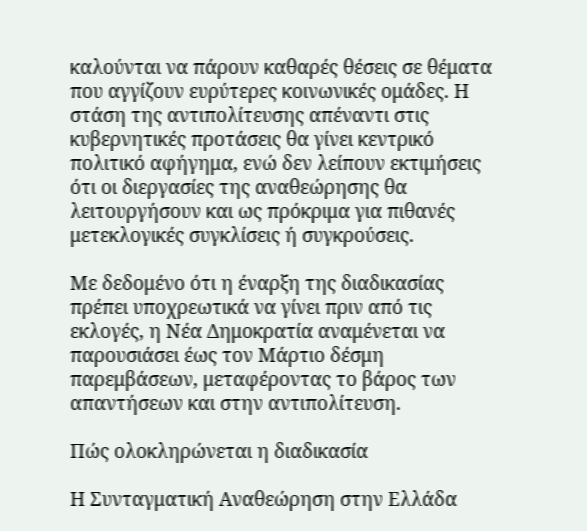καλούνται να πάρουν καθαρές θέσεις σε θέματα που αγγίζουν ευρύτερες κοινωνικές ομάδες. Η στάση της αντιπολίτευσης απέναντι στις κυβερνητικές προτάσεις θα γίνει κεντρικό πολιτικό αφήγημα, ενώ δεν λείπουν εκτιμήσεις ότι οι διεργασίες της αναθεώρησης θα λειτουργήσουν και ως πρόκριμα για πιθανές μετεκλογικές συγκλίσεις ή συγκρούσεις.

Με δεδομένο ότι η έναρξη της διαδικασίας πρέπει υποχρεωτικά να γίνει πριν από τις εκλογές, η Νέα Δημοκρατία αναμένεται να παρουσιάσει έως τον Μάρτιο δέσμη παρεμβάσεων, μεταφέροντας το βάρος των απαντήσεων και στην αντιπολίτευση.

Πώς ολοκληρώνεται η διαδικασία

Η Συνταγματική Αναθεώρηση στην Ελλάδα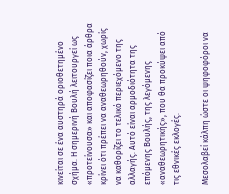κινείται σε ένα αυστηρά οριοθετημένο σχήμα. Η σημερινή Βουλή λειτουργεί ως «προτείνουσα» και αποφασίζει ποια άρθρα κρίνει ότι πρέπει να αναθεωρηθούν, χωρίς να καθορίζει το τελικό περιεχόμενο της αλλαγής. Αυτό είναι αρμοδιότητα της επόμενης Βουλής, της λεγόμενης «αναθεωρητικής», που θα προκύψει από τις εθνικές εκλογές.

Μεσολαβεί κάλπη ώστε οι ψηφοφόροι να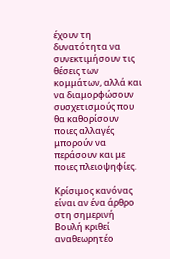έχουν τη δυνατότητα να συνεκτιμήσουν τις θέσεις των κομμάτων, αλλά και να διαμορφώσουν συσχετισμούς που θα καθορίσουν ποιες αλλαγές μπορούν να περάσουν και με ποιες πλειοψηφίες.

Κρίσιμος κανόνας είναι αν ένα άρθρο στη σημερινή Βουλή κριθεί αναθεωρητέο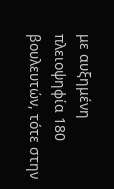με αυξημένη πλειοψηφία 180 βουλευτών, τότε στην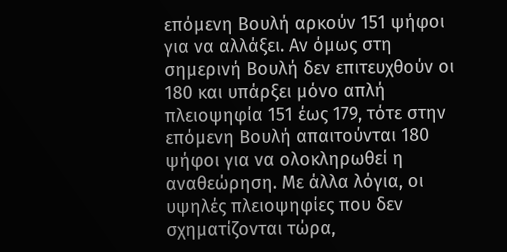επόμενη Βουλή αρκούν 151 ψήφοι για να αλλάξει. Αν όμως στη σημερινή Βουλή δεν επιτευχθούν οι 180 και υπάρξει μόνο απλή πλειοψηφία 151 έως 179, τότε στην επόμενη Βουλή απαιτούνται 180 ψήφοι για να ολοκληρωθεί η αναθεώρηση. Με άλλα λόγια, οι υψηλές πλειοψηφίες που δεν σχηματίζονται τώρα,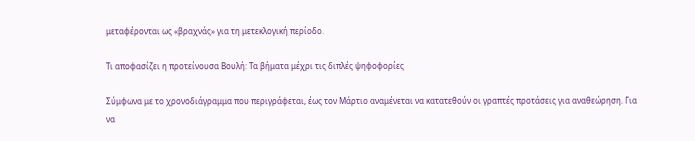μεταφέρονται ως «βραχνάς» για τη μετεκλογική περίοδο.

Τι αποφασίζει η προτείνουσα Βουλή: Τα βήματα μέχρι τις διπλές ψηφοφορίες

Σύμφωνα με το χρονοδιάγραμμα που περιγράφεται, έως τον Μάρτιο αναμένεται να κατατεθούν οι γραπτές προτάσεις για αναθεώρηση. Για να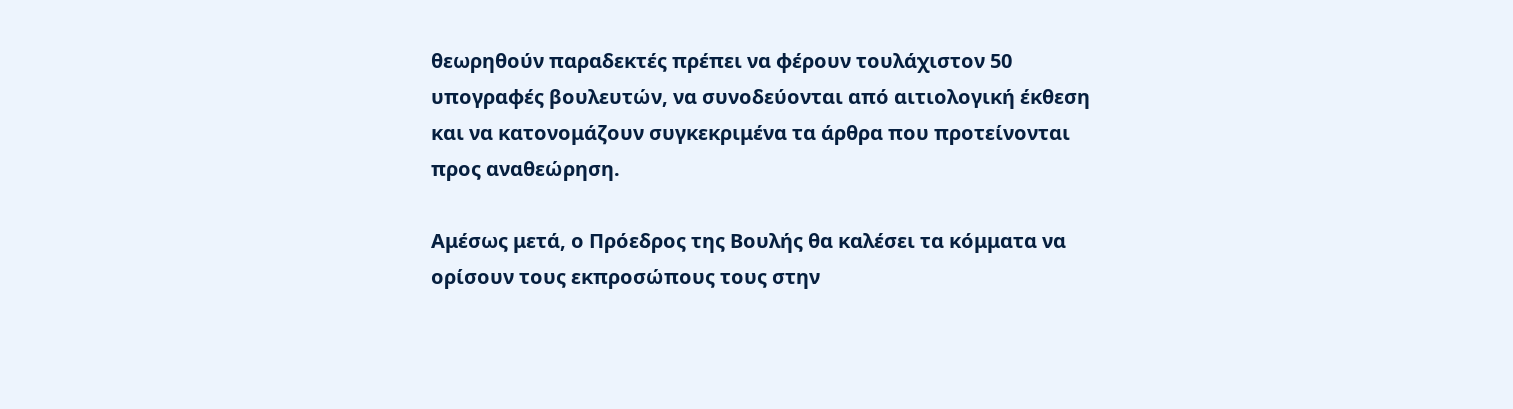θεωρηθούν παραδεκτές πρέπει να φέρουν τουλάχιστον 50 υπογραφές βουλευτών, να συνοδεύονται από αιτιολογική έκθεση και να κατονομάζουν συγκεκριμένα τα άρθρα που προτείνονται προς αναθεώρηση.

Αμέσως μετά, ο Πρόεδρος της Βουλής θα καλέσει τα κόμματα να ορίσουν τους εκπροσώπους τους στην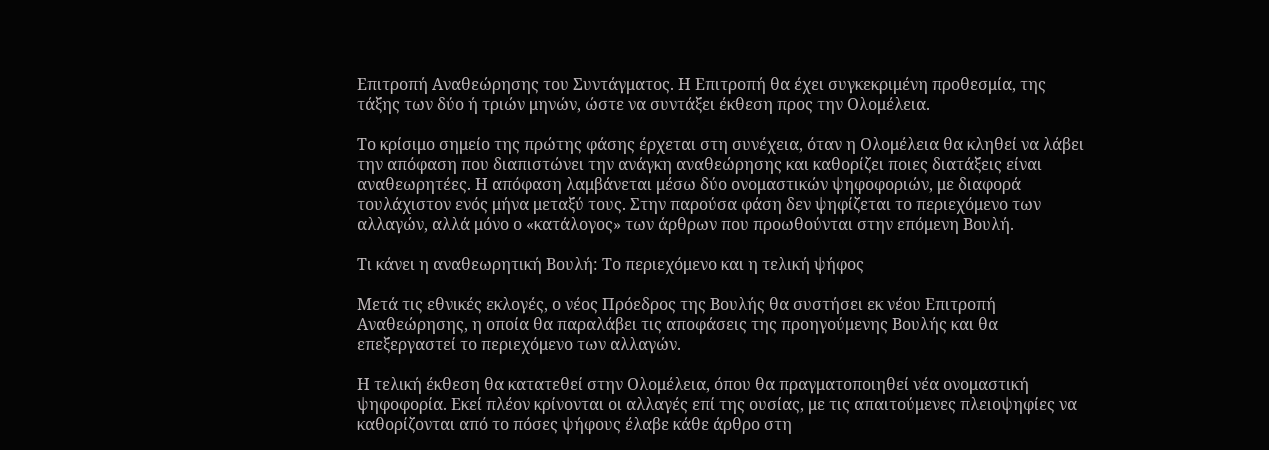Επιτροπή Αναθεώρησης του Συντάγματος. Η Επιτροπή θα έχει συγκεκριμένη προθεσμία, της τάξης των δύο ή τριών μηνών, ώστε να συντάξει έκθεση προς την Ολομέλεια.

Το κρίσιμο σημείο της πρώτης φάσης έρχεται στη συνέχεια, όταν η Ολομέλεια θα κληθεί να λάβει την απόφαση που διαπιστώνει την ανάγκη αναθεώρησης και καθορίζει ποιες διατάξεις είναι αναθεωρητέες. Η απόφαση λαμβάνεται μέσω δύο ονομαστικών ψηφοφοριών, με διαφορά τουλάχιστον ενός μήνα μεταξύ τους. Στην παρούσα φάση δεν ψηφίζεται το περιεχόμενο των αλλαγών, αλλά μόνο ο «κατάλογος» των άρθρων που προωθούνται στην επόμενη Βουλή.

Τι κάνει η αναθεωρητική Βουλή: Το περιεχόμενο και η τελική ψήφος

Μετά τις εθνικές εκλογές, ο νέος Πρόεδρος της Βουλής θα συστήσει εκ νέου Επιτροπή Αναθεώρησης, η οποία θα παραλάβει τις αποφάσεις της προηγούμενης Βουλής και θα επεξεργαστεί το περιεχόμενο των αλλαγών.

Η τελική έκθεση θα κατατεθεί στην Ολομέλεια, όπου θα πραγματοποιηθεί νέα ονομαστική ψηφοφορία. Εκεί πλέον κρίνονται οι αλλαγές επί της ουσίας, με τις απαιτούμενες πλειοψηφίες να καθορίζονται από το πόσες ψήφους έλαβε κάθε άρθρο στη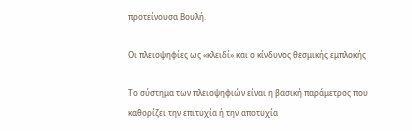προτείνουσα Βουλή.

Οι πλειοψηφίες ως «κλειδί» και ο κίνδυνος θεσμικής εμπλοκής

Το σύστημα των πλειοψηφιών είναι η βασική παράμετρος που καθορίζει την επιτυχία ή την αποτυχία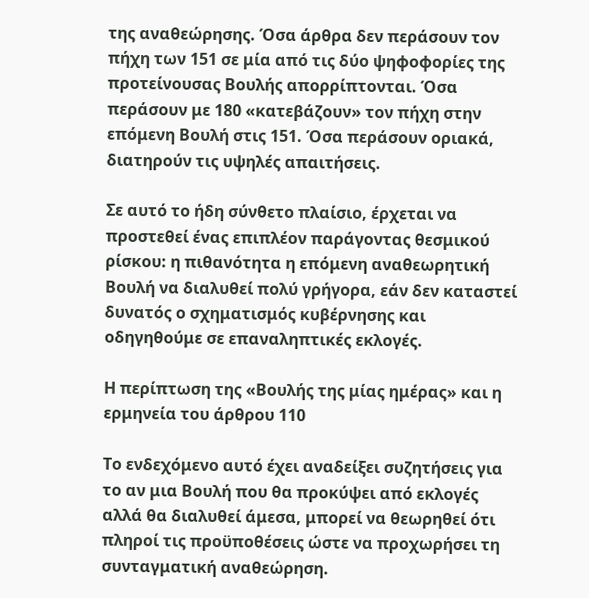της αναθεώρησης. Όσα άρθρα δεν περάσουν τον πήχη των 151 σε μία από τις δύο ψηφοφορίες της προτείνουσας Βουλής απορρίπτονται. Όσα περάσουν με 180 «κατεβάζουν» τον πήχη στην επόμενη Βουλή στις 151. Όσα περάσουν οριακά, διατηρούν τις υψηλές απαιτήσεις.

Σε αυτό το ήδη σύνθετο πλαίσιο, έρχεται να προστεθεί ένας επιπλέον παράγοντας θεσμικού ρίσκου: η πιθανότητα η επόμενη αναθεωρητική Βουλή να διαλυθεί πολύ γρήγορα, εάν δεν καταστεί δυνατός ο σχηματισμός κυβέρνησης και οδηγηθούμε σε επαναληπτικές εκλογές.

Η περίπτωση της «Βουλής της μίας ημέρας» και η ερμηνεία του άρθρου 110

Το ενδεχόμενο αυτό έχει αναδείξει συζητήσεις για το αν μια Βουλή που θα προκύψει από εκλογές αλλά θα διαλυθεί άμεσα, μπορεί να θεωρηθεί ότι πληροί τις προϋποθέσεις ώστε να προχωρήσει τη συνταγματική αναθεώρηση.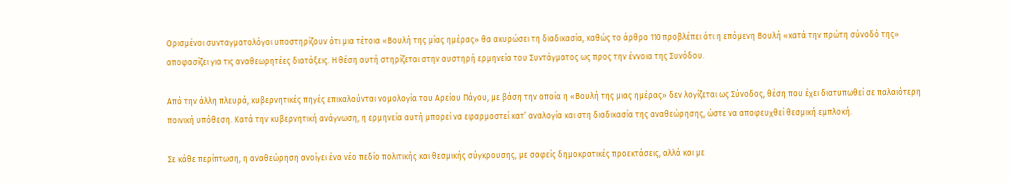Ορισμένοι συνταγματολόγοι υποστηρίζουν ότι μια τέτοια «Βουλή της μίας ημέρας» θα ακυρώσει τη διαδικασία, καθώς το άρθρο 110 προβλέπει ότι η επόμενη Βουλή «κατά την πρώτη σύνοδό της» αποφασίζει για τις αναθεωρητέες διατάξεις. Η θέση αυτή στηρίζεται στην αυστηρή ερμηνεία του Συντάγματος ως προς την έννοια της Συνόδου.

Από την άλλη πλευρά, κυβερνητικές πηγές επικαλούνται νομολογία του Αρείου Πάγου, με βάση την οποία η «Βουλή της μιας ημέρας» δεν λογίζεται ως Σύνοδος, θέση που έχει διατυπωθεί σε παλαιότερη ποινική υπόθεση. Κατά την κυβερνητική ανάγνωση, η ερμηνεία αυτή μπορεί να εφαρμοστεί κατ’ αναλογία και στη διαδικασία της αναθεώρησης, ώστε να αποφευχθεί θεσμική εμπλοκή.

Σε κάθε περίπτωση, η αναθεώρηση ανοίγει ένα νέο πεδίο πολιτικής και θεσμικής σύγκρουσης, με σαφείς δημοκρατικές προεκτάσεις, αλλά και με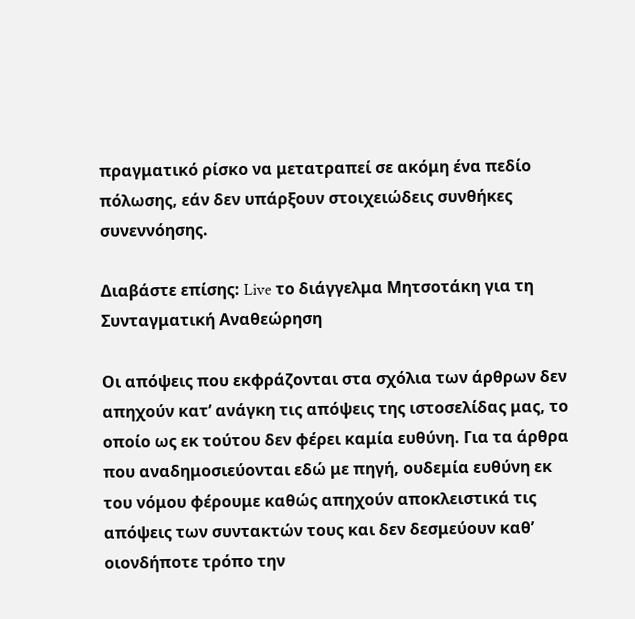πραγματικό ρίσκο να μετατραπεί σε ακόμη ένα πεδίο πόλωσης, εάν δεν υπάρξουν στοιχειώδεις συνθήκες συνεννόησης.

Διαβάστε επίσης: Live το διάγγελμα Μητσοτάκη για τη Συνταγματική Αναθεώρηση

Οι απόψεις που εκφράζονται στα σχόλια των άρθρων δεν απηχούν κατ’ ανάγκη τις απόψεις της ιστοσελίδας μας, το οποίο ως εκ τούτου δεν φέρει καμία ευθύνη. Για τα άρθρα που αναδημοσιεύονται εδώ με πηγή, ουδεμία ευθύνη εκ του νόμου φέρουμε καθώς απηχούν αποκλειστικά τις απόψεις των συντακτών τους και δεν δεσμεύουν καθ’ οιονδήποτε τρόπο την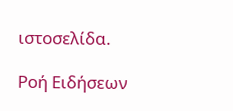ιστοσελίδα.

Ροή Ειδήσεων